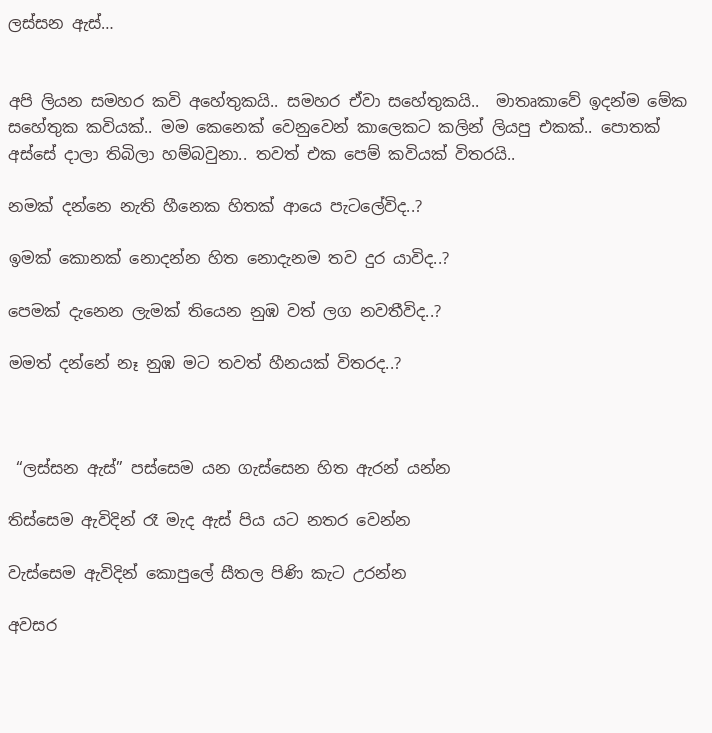ලස්සන ඇස්…


අපි ලියන සමහර කවි අහේතුකයි.. සමහර ඒවා සහේතුකයි..  මාතෘකාවේ ඉදන්ම මේක සහේතුක කවියක්.. මම කෙනෙක් වෙනුවෙන් කාලෙකට කලින් ලියපු එකක්.. පොතක් අස්සේ දාලා තිබිලා හම්බවුනා.. තවත් එක පෙම් කවියක් විතරයි..

නමක් දන්නෙ නැති හීනෙක හිතක් ආයෙ පැටලේවිද..?

ඉමක් කොනක් නොදන්න හිත නොදැනම තව දුර යාවිද..?

පෙමක් දැනෙන ලැමක් තියෙන නුඹ වත් ලග නවතීවිද..?

මමත් දන්නේ නෑ නුඹ මට තවත් හීනයක් විතරද..?



 “ලස්සන ඇස්” පස්සෙම යන ගැස්සෙන හිත ඇරන් යන්න

තිස්සෙම ඇවිදින් රෑ මැද ඇස් පිය යට නතර වෙන්න

වැස්සෙම ඇවිදින් කොපුලේ සීතල පිණි කැට උරන්න

අවසර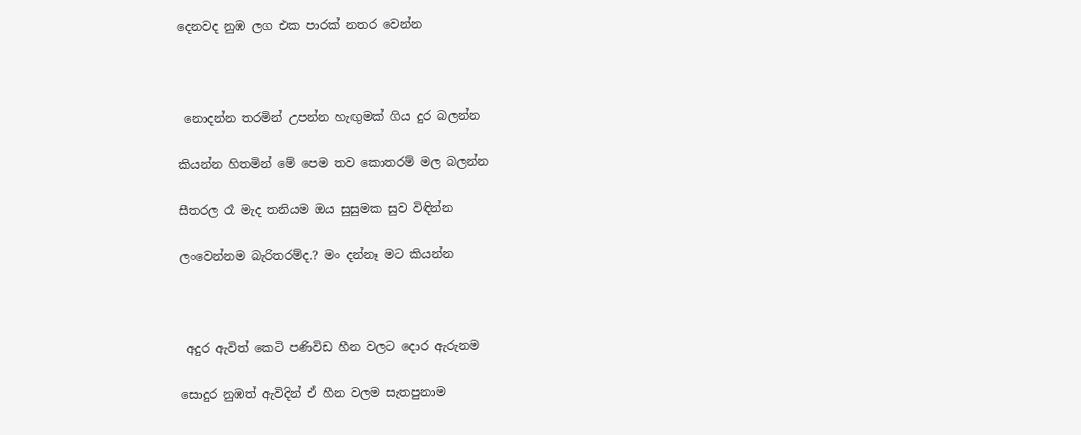දෙනවද නුඹ ලග එක පාරක් නතර වෙන්න



 නොදන්න තරමින් උපන්න හැඟුමක් ගිය දුර බලන්න

කියන්න හිතමින් මේ පෙම තව කොතරම් මල බලන්න

සීතරල රෑ මැද තනියම ඔය සුසුමක සුව විඳින්න

ලංවෙන්නම බැරිතරම්ද.? මං දන්නෑ මට කියන්න



 අදුර ඇවිත් කෙටි පණිවිඩ හීන වලට දොර ඇරුනම

සොදුර නුඹත් ඇවිදින් ඒ හීන වලම සැතපුනාම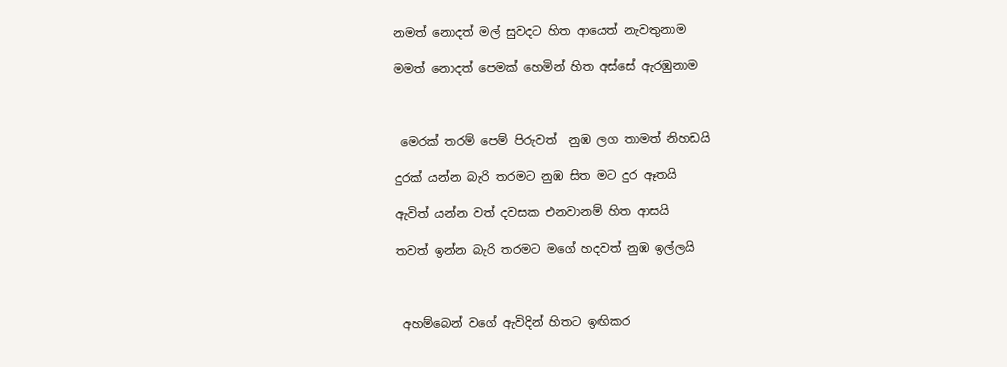නමත් නොදත් මල් සුවදට හිත ආයෙත් නැවතුනාම

මමත් නොදත් පෙමක් හෙමින් හිත අස්සේ ඇරඹුනාම



 මෙරක් තරම් පෙම් පිරුවත්  නුඹ ලග තාමත් නිහඩයි

දුරක් යන්න බැරි තරමට නුඹ සිත මට දුර ඈතයි

ඇවිත් යන්න වත් දවසක එනවානම් හිත ආසයි

තවත් ඉන්න බැරි තරමට මගේ හදවත් නුඹ ඉල්ලයි



 අහම්බෙන් වගේ ඇවිදින් හිතට ඉඟිකර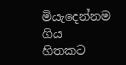මියැදෙන්නම ගිය හිතකට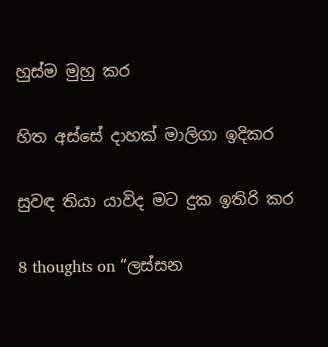හුස්ම මුහු කර

හිත අස්සේ දාහක් මාලිගා ඉදිකර

සුවඳ තියා යාවිද මට දුක ඉතිරි කර

8 thoughts on “ලස්සන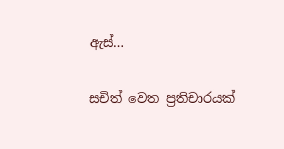ඇස්…

සචිත් වෙත ප්‍රතිචාරයක්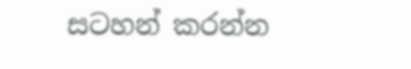සටහන් කරන්න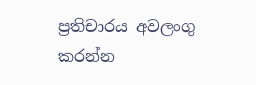ප්‍රතිචාරය අවලංගු කරන්න